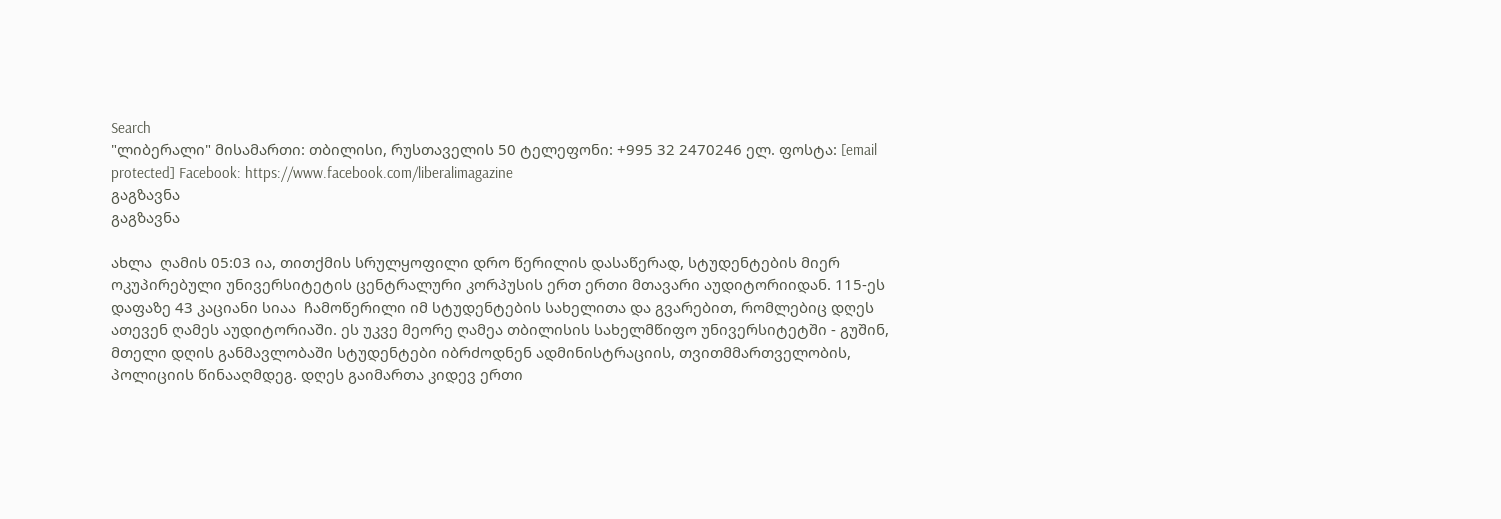Search
"ლიბერალი" მისამართი: თბილისი, რუსთაველის 50 ტელეფონი: +995 32 2470246 ელ. ფოსტა: [email protected] Facebook: https://www.facebook.com/liberalimagazine
გაგზავნა
გაგზავნა

ახლა  ღამის 05:03 ია, თითქმის სრულყოფილი დრო წერილის დასაწერად, სტუდენტების მიერ ოკუპირებული უნივერსიტეტის ცენტრალური კორპუსის ერთ ერთი მთავარი აუდიტორიიდან. 115-ეს დაფაზე 43 კაციანი სიაა  ჩამოწერილი იმ სტუდენტების სახელითა და გვარებით, რომლებიც დღეს ათევენ ღამეს აუდიტორიაში. ეს უკვე მეორე ღამეა თბილისის სახელმწიფო უნივერსიტეტში - გუშინ, მთელი დღის განმავლობაში სტუდენტები იბრძოდნენ ადმინისტრაციის, თვითმმართველობის, პოლიციის წინააღმდეგ. დღეს გაიმართა კიდევ ერთი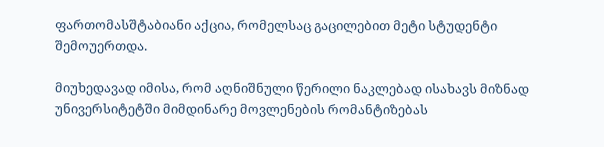ფართომასშტაბიანი აქცია, რომელსაც გაცილებით მეტი სტუდენტი შემოუერთდა.

მიუხედავად იმისა, რომ აღნიშნული წერილი ნაკლებად ისახავს მიზნად უნივერსიტეტში მიმდინარე მოვლენების რომანტიზებას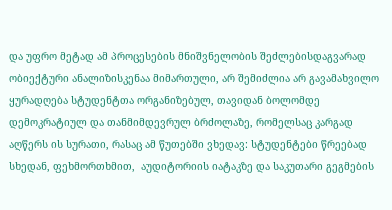და უფრო მეტად ამ პროცესების მნიშვნელობის შეძლებისდაგვარად ობიექტური ანალიზისკენაა მიმართული, არ შემიძლია არ გავამახვილო ყურადღება სტუდენტთა ორგანიზებულ, თავიდან ბოლომდე დემოკრატიულ და თანმიმდევრულ ბრძოლაზე, რომელსაც კარგად აღწერს ის სურათი, რასაც ამ წუთებში ვხედავ: სტუდენტები წრეებად სხედან, ფეხმორთხმით,  აუდიტორიის იატაკზე და საკუთარი გეგმების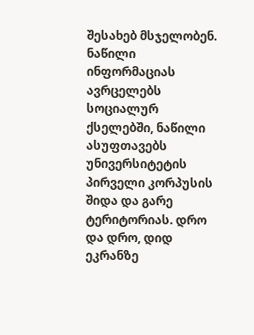შესახებ მსჯელობენ. ნაწილი ინფორმაციას ავრცელებს სოციალურ ქსელებში, ნაწილი ასუფთავებს უნივერსიტეტის პირველი კორპუსის შიდა და გარე ტერიტორიას. დრო და დრო, დიდ ეკრანზე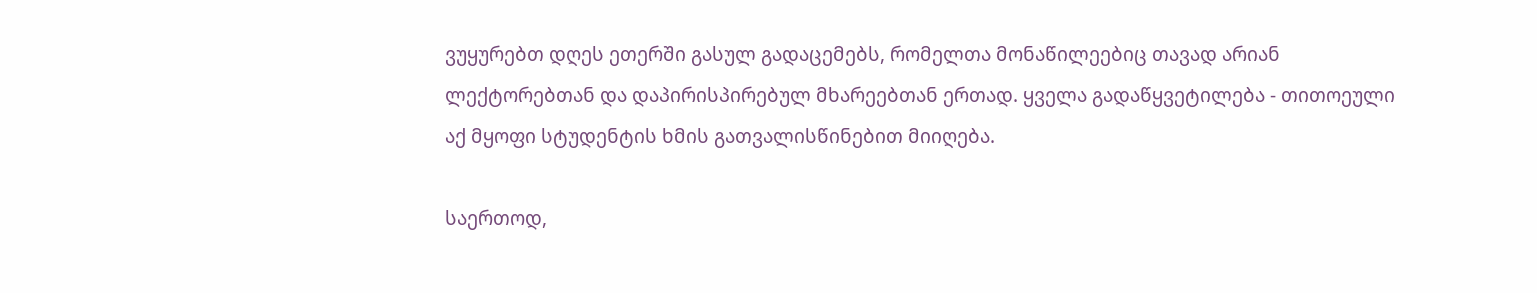ვუყურებთ დღეს ეთერში გასულ გადაცემებს, რომელთა მონაწილეებიც თავად არიან ლექტორებთან და დაპირისპირებულ მხარეებთან ერთად. ყველა გადაწყვეტილება - თითოეული აქ მყოფი სტუდენტის ხმის გათვალისწინებით მიიღება.

საერთოდ,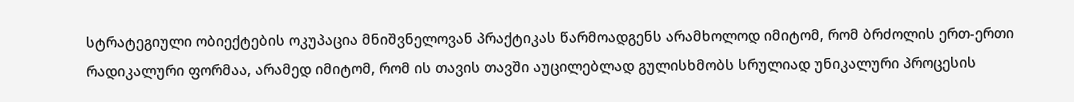სტრატეგიული ობიექტების ოკუპაცია მნიშვნელოვან პრაქტიკას წარმოადგენს არამხოლოდ იმიტომ, რომ ბრძოლის ერთ-ერთი რადიკალური ფორმაა, არამედ იმიტომ, რომ ის თავის თავში აუცილებლად გულისხმობს სრულიად უნიკალური პროცესის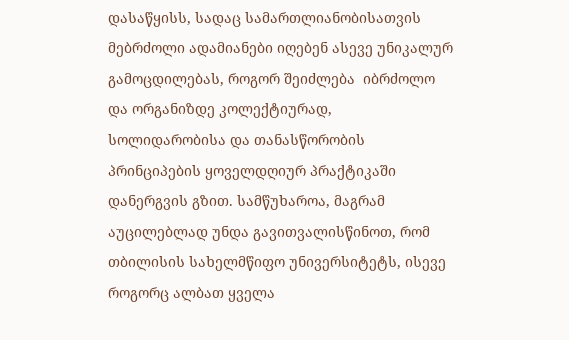დასაწყისს, სადაც სამართლიანობისათვის მებრძოლი ადამიანები იღებენ ასევე უნიკალურ გამოცდილებას, როგორ შეიძლება  იბრძოლო და ორგანიზდე კოლექტიურად, სოლიდარობისა და თანასწორობის პრინციპების ყოველდღიურ პრაქტიკაში დანერგვის გზით. სამწუხაროა, მაგრამ აუცილებლად უნდა გავითვალისწინოთ, რომ თბილისის სახელმწიფო უნივერსიტეტს, ისევე როგორც ალბათ ყველა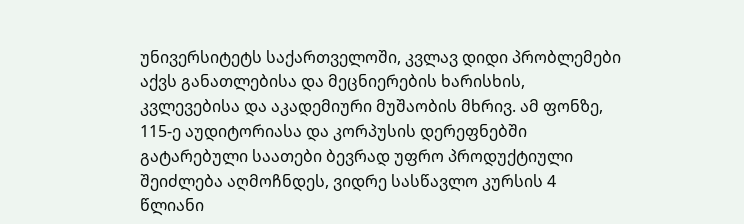უნივერსიტეტს საქართველოში, კვლავ დიდი პრობლემები აქვს განათლებისა და მეცნიერების ხარისხის, კვლევებისა და აკადემიური მუშაობის მხრივ. ამ ფონზე, 115-ე აუდიტორიასა და კორპუსის დერეფნებში გატარებული საათები ბევრად უფრო პროდუქტიული შეიძლება აღმოჩნდეს, ვიდრე სასწავლო კურსის 4 წლიანი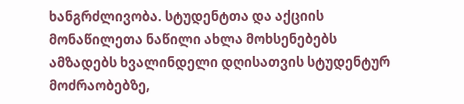ხანგრძლივობა. სტუდენტთა და აქციის მონაწილეთა ნაწილი ახლა მოხსენებებს ამზადებს ხვალინდელი დღისათვის სტუდენტურ მოძრაობებზე,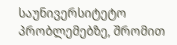საუნივერსიტეტო პრობლემებზე, შრომით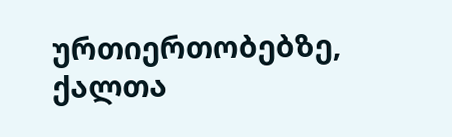ურთიერთობებზე, ქალთა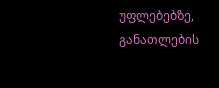უფლებებზე, განათლების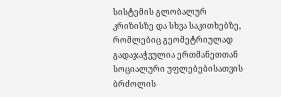სისტემის გლობალურ კრიზისზე და სხვა საკითხებზე, რომლებიც გეომეტრიულად გადაჯაჭვულია ერთმანეთთან სოციალური უფლებებისათვის ბრძოლის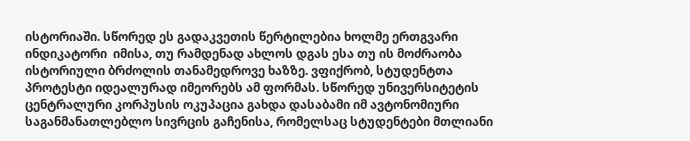ისტორიაში. სწორედ ეს გადაკვეთის წერტილებია ხოლმე ერთგვარი ინდიკატორი  იმისა, თუ რამდენად ახლოს დგას ესა თუ ის მოძრაობა ისტორიული ბრძოლის თანამედროვე ხაზზე. ვფიქრობ, სტუდენტთა პროტესტი იდეალურად იმეორებს ამ ფორმას. სწორედ უნივერსიტეტის ცენტრალური კორპუსის ოკუპაცია გახდა დასაბამი იმ ავტონომიური საგანმანათლებლო სივრცის გაჩენისა, რომელსაც სტუდენტები მთლიანი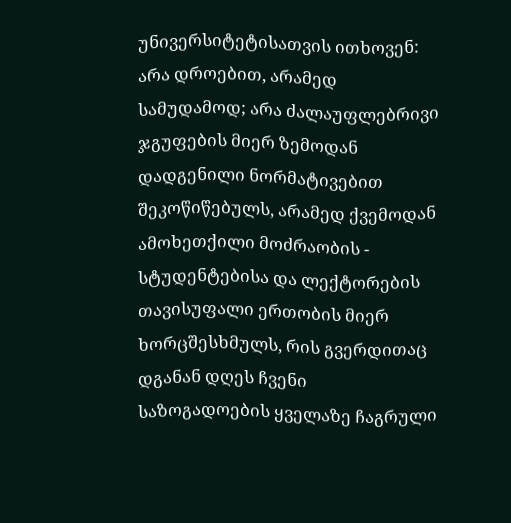უნივერსიტეტისათვის ითხოვენ: არა დროებით, არამედ სამუდამოდ; არა ძალაუფლებრივი ჯგუფების მიერ ზემოდან დადგენილი ნორმატივებით შეკოწიწებულს, არამედ ქვემოდან ამოხეთქილი მოძრაობის - სტუდენტებისა და ლექტორების თავისუფალი ერთობის მიერ ხორცშესხმულს, რის გვერდითაც დგანან დღეს ჩვენი საზოგადოების ყველაზე ჩაგრული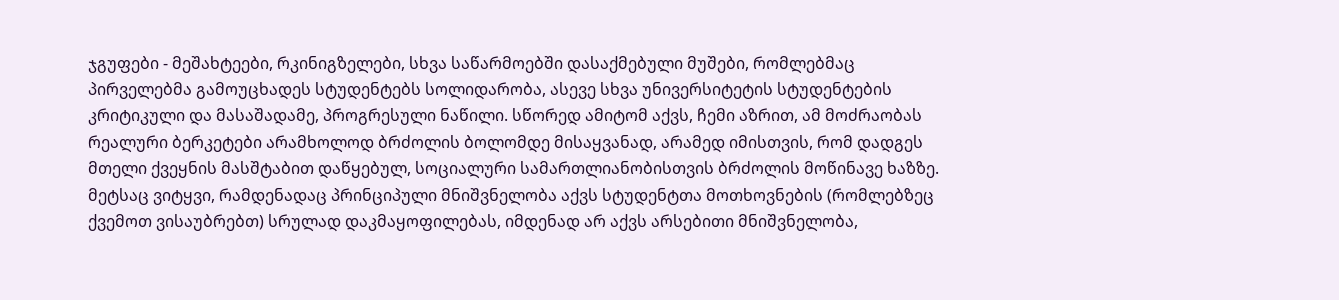ჯგუფები - მეშახტეები, რკინიგზელები, სხვა საწარმოებში დასაქმებული მუშები, რომლებმაც პირველებმა გამოუცხადეს სტუდენტებს სოლიდარობა, ასევე სხვა უნივერსიტეტის სტუდენტების კრიტიკული და მასაშადამე, პროგრესული ნაწილი. სწორედ ამიტომ აქვს, ჩემი აზრით, ამ მოძრაობას რეალური ბერკეტები არამხოლოდ ბრძოლის ბოლომდე მისაყვანად, არამედ იმისთვის, რომ დადგეს მთელი ქვეყნის მასშტაბით დაწყებულ, სოციალური სამართლიანობისთვის ბრძოლის მოწინავე ხაზზე. მეტსაც ვიტყვი, რამდენადაც პრინციპული მნიშვნელობა აქვს სტუდენტთა მოთხოვნების (რომლებზეც ქვემოთ ვისაუბრებთ) სრულად დაკმაყოფილებას, იმდენად არ აქვს არსებითი მნიშვნელობა,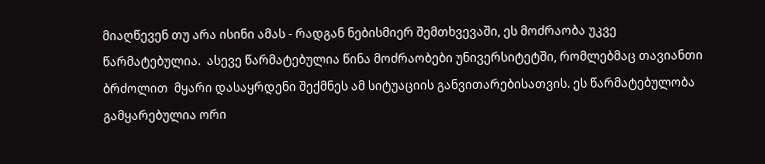მიაღწევენ თუ არა ისინი ამას - რადგან ნებისმიერ შემთხვევაში, ეს მოძრაობა უკვე წარმატებულია.  ასევე წარმატებულია წინა მოძრაობები უნივერსიტეტში, რომლებმაც თავიანთი ბრძოლით  მყარი დასაყრდენი შექმნეს ამ სიტუაციის განვითარებისათვის. ეს წარმატებულობა გამყარებულია ორი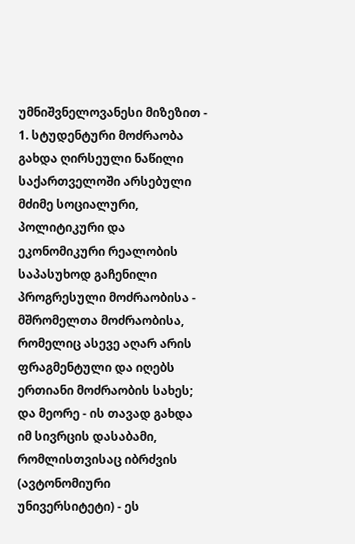უმნიშვნელოვანესი მიზეზით - 1. სტუდენტური მოძრაობა გახდა ღირსეული ნაწილი საქართველოში არსებული მძიმე სოციალური, პოლიტიკური და ეკონომიკური რეალობის საპასუხოდ გაჩენილი პროგრესული მოძრაობისა - მშრომელთა მოძრაობისა, რომელიც ასევე აღარ არის ფრაგმენტული და იღებს ერთიანი მოძრაობის სახეს; და მეორე - ის თავად გახდა იმ სივრცის დასაბამი, რომლისთვისაც იბრძვის (ავტონომიური უნივერსიტეტი) - ეს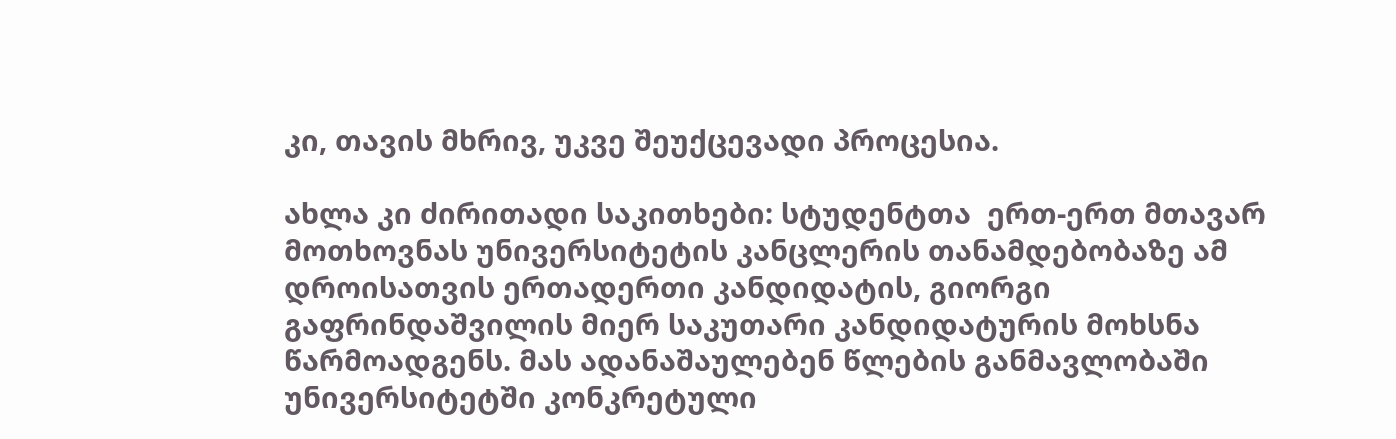კი, თავის მხრივ, უკვე შეუქცევადი პროცესია.

ახლა კი ძირითადი საკითხები: სტუდენტთა  ერთ-ერთ მთავარ მოთხოვნას უნივერსიტეტის კანცლერის თანამდებობაზე ამ დროისათვის ერთადერთი კანდიდატის, გიორგი გაფრინდაშვილის მიერ საკუთარი კანდიდატურის მოხსნა წარმოადგენს. მას ადანაშაულებენ წლების განმავლობაში უნივერსიტეტში კონკრეტული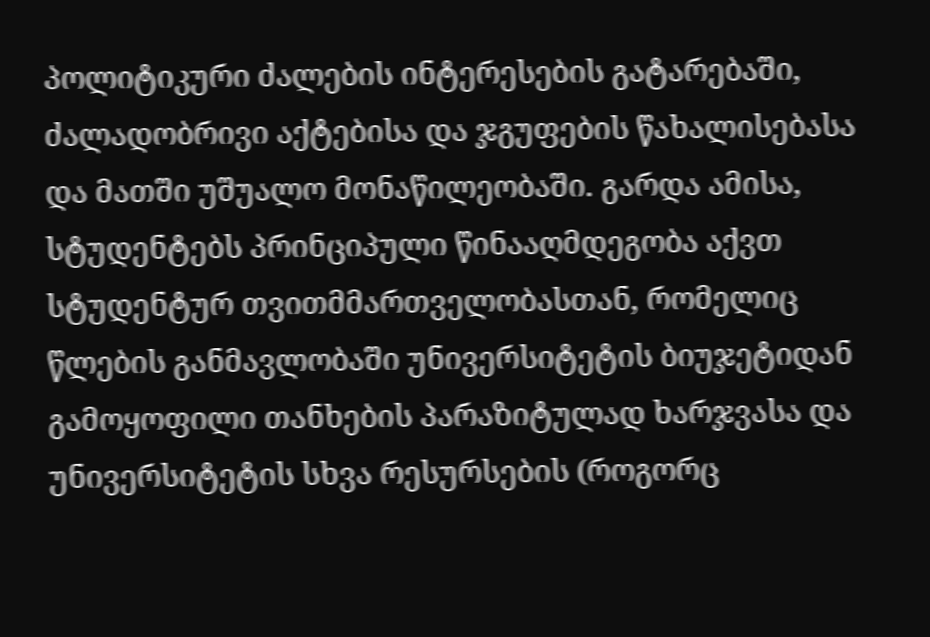პოლიტიკური ძალების ინტერესების გატარებაში, ძალადობრივი აქტებისა და ჯგუფების წახალისებასა და მათში უშუალო მონაწილეობაში. გარდა ამისა, სტუდენტებს პრინციპული წინააღმდეგობა აქვთ სტუდენტურ თვითმმართველობასთან, რომელიც წლების განმავლობაში უნივერსიტეტის ბიუჯეტიდან  გამოყოფილი თანხების პარაზიტულად ხარჯვასა და უნივერსიტეტის სხვა რესურსების (როგორც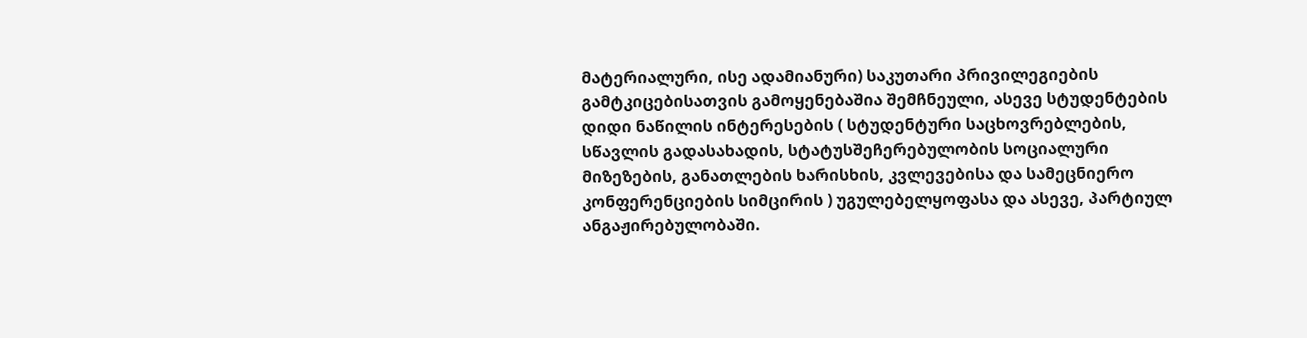მატერიალური, ისე ადამიანური) საკუთარი პრივილეგიების გამტკიცებისათვის გამოყენებაშია შემჩნეული, ასევე სტუდენტების დიდი ნაწილის ინტერესების ( სტუდენტური საცხოვრებლების, სწავლის გადასახადის, სტატუსშეჩერებულობის სოციალური მიზეზების, განათლების ხარისხის, კვლევებისა და სამეცნიერო კონფერენციების სიმცირის ) უგულებელყოფასა და ასევე, პარტიულ ანგაჟირებულობაში.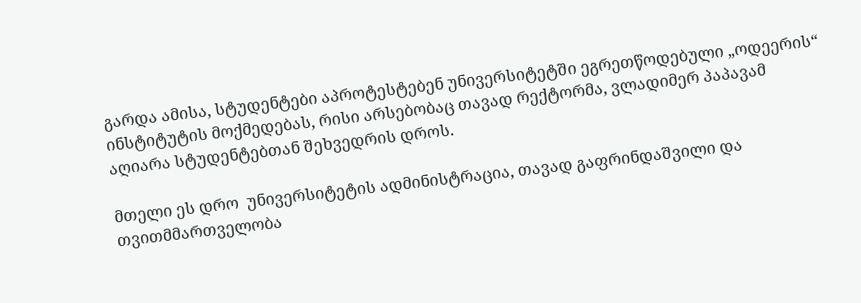გარდა ამისა, სტუდენტები აპროტესტებენ უნივერსიტეტში ეგრეთწოდებული „ოდეერის“ ინსტიტუტის მოქმედებას, რისი არსებობაც თავად რექტორმა, ვლადიმერ პაპავამ აღიარა სტუდენტებთან შეხვედრის დროს.

მთელი ეს დრო  უნივერსიტეტის ადმინისტრაცია, თავად გაფრინდაშვილი და თვითმმართველობა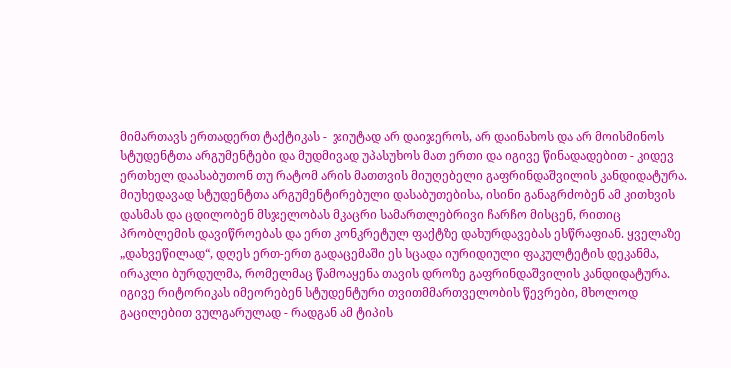მიმართავს ერთადერთ ტაქტიკას -  ჯიუტად არ დაიჯეროს, არ დაინახოს და არ მოისმინოს სტუდენტთა არგუმენტები და მუდმივად უპასუხოს მათ ერთი და იგივე წინადადებით - კიდევ ერთხელ დაასაბუთონ თუ რატომ არის მათთვის მიუღებელი გაფრინდაშვილის კანდიდატურა. მიუხედავად სტუდენტთა არგუმენტირებული დასაბუთებისა, ისინი განაგრძობენ ამ კითხვის დასმას და ცდილობენ მსჯელობას მკაცრი სამართლებრივი ჩარჩო მისცენ, რითიც პრობლემის დავიწროებას და ერთ კონკრეტულ ფაქტზე დახურდავებას ესწრაფიან. ყველაზე „დახვეწილად“, დღეს ერთ-ერთ გადაცემაში ეს სცადა იურიდიული ფაკულტეტის დეკანმა, ირაკლი ბურდულმა, რომელმაც წამოაყენა თავის დროზე გაფრინდაშვილის კანდიდატურა. იგივე რიტორიკას იმეორებენ სტუდენტური თვითმმართველობის წევრები, მხოლოდ გაცილებით ვულგარულად - რადგან ამ ტიპის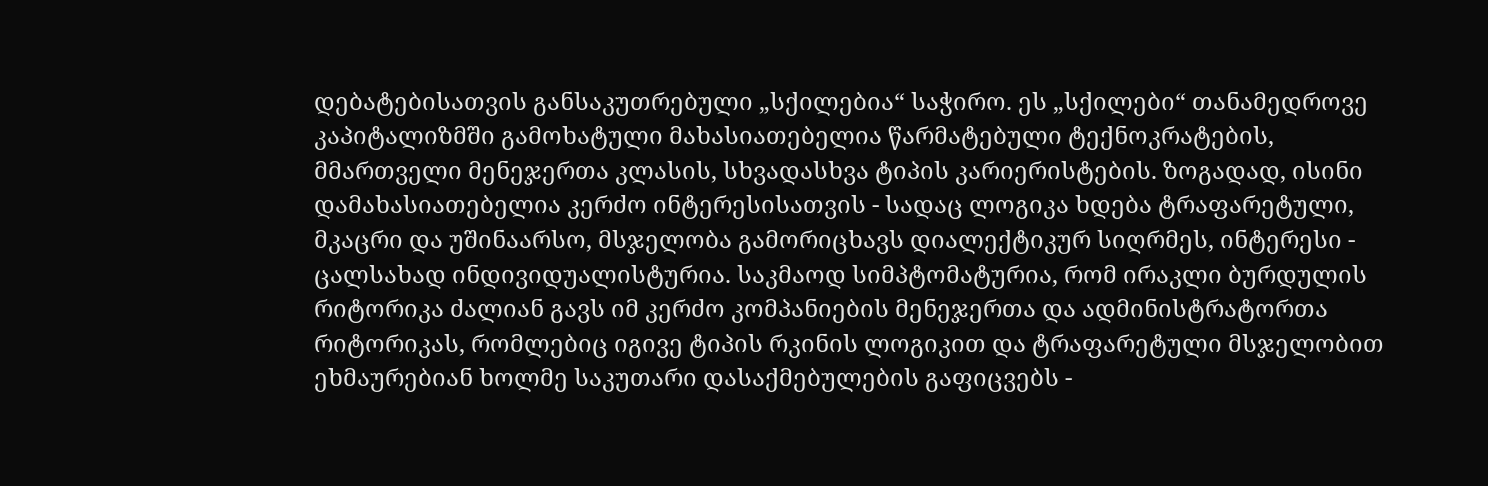დებატებისათვის განსაკუთრებული „სქილებია“ საჭირო. ეს „სქილები“ თანამედროვე კაპიტალიზმში გამოხატული მახასიათებელია წარმატებული ტექნოკრატების, მმართველი მენეჯერთა კლასის, სხვადასხვა ტიპის კარიერისტების. ზოგადად, ისინი დამახასიათებელია კერძო ინტერესისათვის - სადაც ლოგიკა ხდება ტრაფარეტული, მკაცრი და უშინაარსო, მსჯელობა გამორიცხავს დიალექტიკურ სიღრმეს, ინტერესი - ცალსახად ინდივიდუალისტურია. საკმაოდ სიმპტომატურია, რომ ირაკლი ბურდულის რიტორიკა ძალიან გავს იმ კერძო კომპანიების მენეჯერთა და ადმინისტრატორთა რიტორიკას, რომლებიც იგივე ტიპის რკინის ლოგიკით და ტრაფარეტული მსჯელობით ეხმაურებიან ხოლმე საკუთარი დასაქმებულების გაფიცვებს -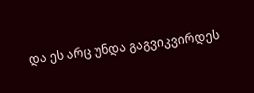და ეს არც უნდა გაგვიკვირდეს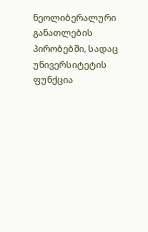ნეოლიბერალური განათლების პირობებში, სადაც უნივერსიტეტის ფუნქცია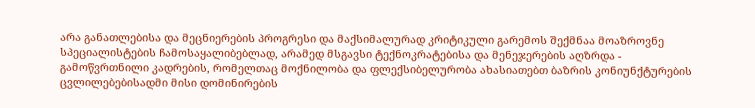არა განათლებისა და მეცნიერების პროგრესი და მაქსიმალურად კრიტიკული გარემოს შექმნაა მოაზროვნე სპეციალისტების ჩამოსაყალიბებლად, არამედ მსგავსი ტექნოკრატებისა და მენეჯერების აღზრდა - გამოწვრთნილი კადრების, რომელთაც მოქნილობა და ფლექსიბელურობა ახასიათებთ ბაზრის კონიუნქტურების ცვლილებებისადმი მისი დომინირების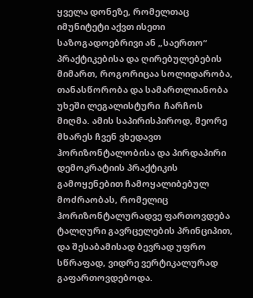ყველა დონეზე, რომელთაც იმუნიტეტი აქვთ ისეთი საზოგადოებრივი ან „საერთო“ პრაქტიკებისა და ღირებულებების მიმართ, როგორიცაა სოლიდარობა, თანასწორობა და სამართლიანობა უხეში ლეგალისტური  ჩარჩოს მიღმა. ამის საპირისპიროდ, მეორე მხარეს ჩვენ ვხედავთ ჰორიზონტალობისა და პირდაპირი დემოკრატიის პრაქტიკის გამოყენებით ჩამოყალიბებულ მოძრაობას, რომელიც ჰორიზონტალურადვე ფართოვდება ტალღური გავრცელების პრინციპით, და შესაბამისად ბევრად უფრო სწრაფად, ვიდრე ვერტიკალურად გაფართოვდებოდა.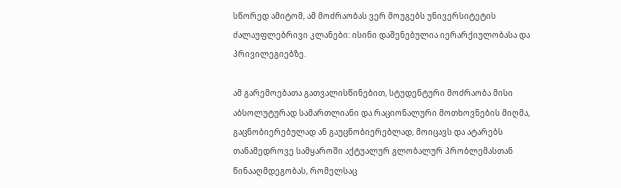სწორედ ამიტომ, ამ მოძრაობას ვერ მოუგებს უნივერსიტეტის ძალაუფლებრივი კლანები: ისინი დაშენებულია იერარქიულობასა და პრივილეგიებზე.

ამ გარემოებათა გათვალისწინებით, სტუდენტური მოძრაობა მისი აბსოლუტურად სამართლიანი და რაციონალური მოთხოვნების მიღმა, გაცნობიერებულად ან გაუცნობიერებლად, მოიცავს და ატარებს თანამედროვე სამყაროში აქტუალურ გლობალურ პრობლემასთან წინააღმდეგობას, რომელსაც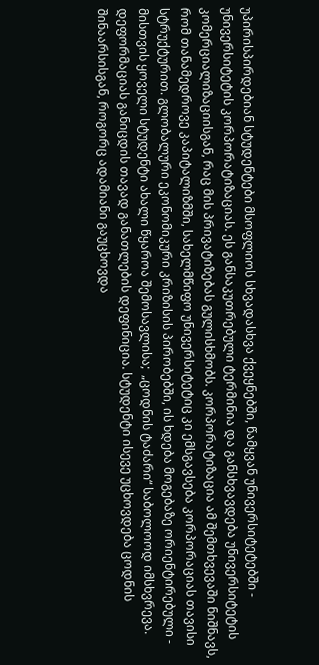უპირისპირდებიან სტუდენტები მსოფლიოს სხვადასხვა ქვეყნებში, წამყვან უნივერსიტეტებში - უნივერსიტეტის კორპორატიზაციას. ეს განსაკუთრებული ტერმინია და განსხვავდება უნივერსიტეტის კომერციალიზაციისგან, რაც მის პრივატიზებას გულისხმობს. კორპორატიზაცია ამ შემთხვევაში ნიშნავს, რომ თანამედროვე კაპიტალიზმში, სახელმწიფო უნივერსიტეტიც კი ემსგავსება კორპორაციას თავისი სტრუქტურით. გლობალური ეკონომიკური კრიზისის პირობებში, ის ხდება მოგებაზე ორიენტირებული - მისთვის ყოველი სტუდენტი ახალი წყაროა შემოსავლისა;  „ცოდნის ტაძარი“ საბოლოოდ იმსხვრევა. დეფორმაციას განიცდის თავად განათლების დეფინიცია. სტუდენტი ისევე უცხოვდება ცოდნის შინაარსისგან, როგორც ადამიანი გაუცხოვდა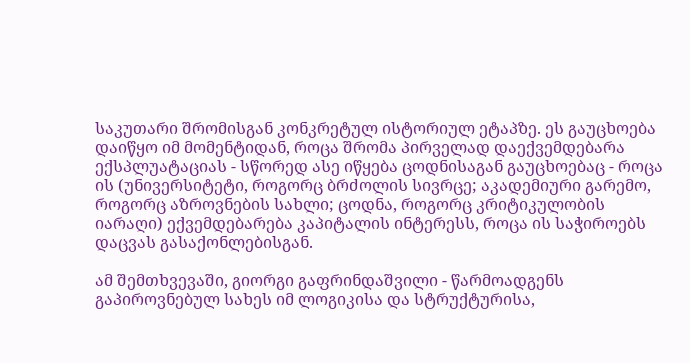საკუთარი შრომისგან კონკრეტულ ისტორიულ ეტაპზე. ეს გაუცხოება დაიწყო იმ მომენტიდან, როცა შრომა პირველად დაექვემდებარა ექსპლუატაციას - სწორედ ასე იწყება ცოდნისაგან გაუცხოებაც - როცა ის (უნივერსიტეტი, როგორც ბრძოლის სივრცე; აკადემიური გარემო, როგორც აზროვნების სახლი; ცოდნა, როგორც კრიტიკულობის იარაღი) ექვემდებარება კაპიტალის ინტერესს, როცა ის საჭიროებს დაცვას გასაქონლებისგან.

ამ შემთხვევაში, გიორგი გაფრინდაშვილი - წარმოადგენს გაპიროვნებულ სახეს იმ ლოგიკისა და სტრუქტურისა,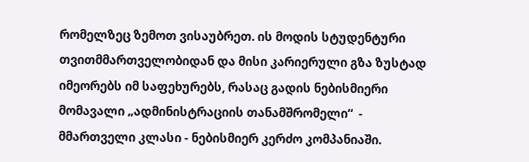რომელზეც ზემოთ ვისაუბრეთ. ის მოდის სტუდენტური თვითმმართველობიდან და მისი კარიერული გზა ზუსტად იმეორებს იმ საფეხურებს, რასაც გადის ნებისმიერი მომავალი „ადმინისტრაციის თანამშრომელი“  - მმართველი კლასი - ნებისმიერ კერძო კომპანიაში.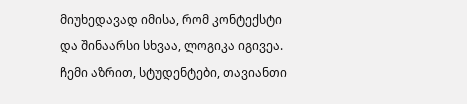მიუხედავად იმისა, რომ კონტექსტი და შინაარსი სხვაა, ლოგიკა იგივეა. ჩემი აზრით, სტუდენტები, თავიანთი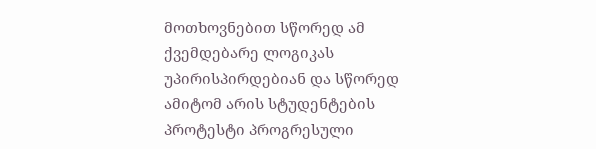მოთხოვნებით სწორედ ამ ქვემდებარე ლოგიკას უპირისპირდებიან და სწორედ ამიტომ არის სტუდენტების პროტესტი პროგრესული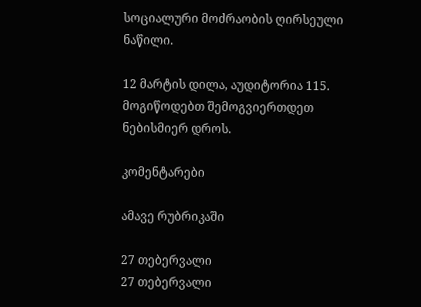სოციალური მოძრაობის ღირსეული ნაწილი.

12 მარტის დილა, აუდიტორია 115. მოგიწოდებთ შემოგვიერთდეთ ნებისმიერ დროს.

კომენტარები

ამავე რუბრიკაში

27 თებერვალი
27 თებერვალი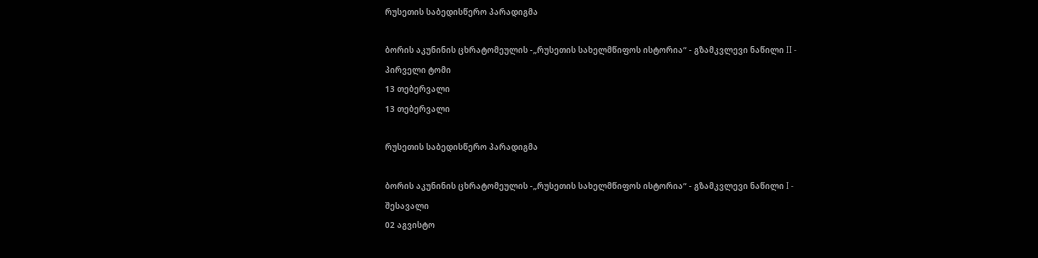რუსეთის საბედისწერო პარადიგმა

ბორის აკუნინის ცხრატომეულის -„რუსეთის სახელმწიფოს ისტორია“ - გზამკვლევი ნაწილი II - პირველი ტომი
13 თებერვალი
13 თებერვალი

რუსეთის საბედისწერო პარადიგმა

ბორის აკუნინის ცხრატომეულის -„რუსეთის სახელმწიფოს ისტორია“ - გზამკვლევი ნაწილი I - შესავალი
02 აგვისტო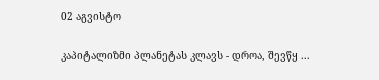02 აგვისტო

კაპიტალიზმი პლანეტას კლავს - დროა, შევწყ ...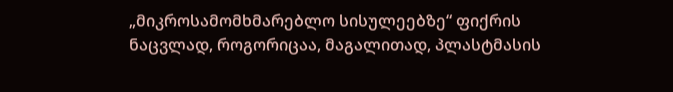„მიკროსამომხმარებლო სისულეებზე“ ფიქრის ნაცვლად, როგორიცაა, მაგალითად, პლასტმასის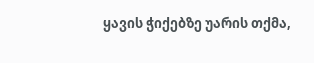ყავის ჭიქებზე უარის თქმა,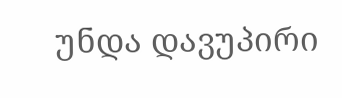უნდა დავუპირი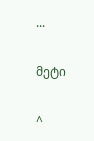...

მეტი

^